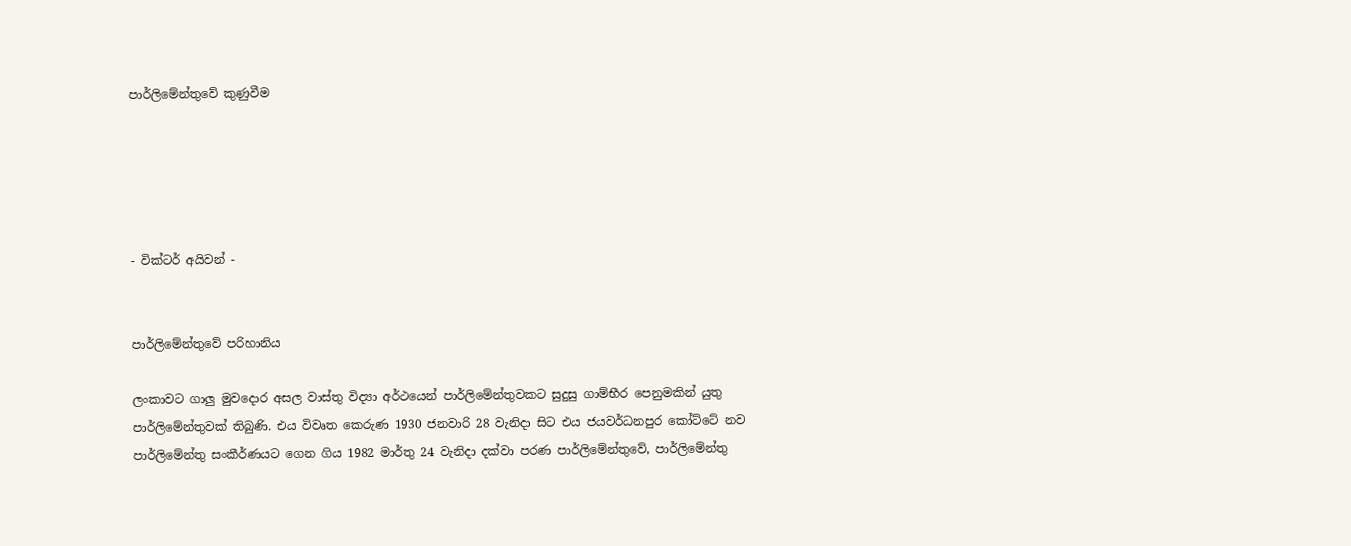පාර්ලිමේන්තුවේ කුණුවීම





- වික්ටර් අයිවන් -


පාර්ලිමේන්තුවේ පරිහානිය

ලංකාවට ගාලු මුවදොර අසල වාස්තු විද්‍යා අර්ථයෙන් පාර්ලිමේන්තුවකට සුදුසු ගාම්භීර පෙනුමකින් යුතු පාර්ලිමේන්තුවක් තිබුණි. එය විවෘත කෙරුණ 1930 ජනවාරි 28 වැනිදා සිට එය ජයවර්ධනපුර කෝට්ටේ නව පාර්ලිමේන්තු සංකීර්ණයට ගෙන ගිය 1982 මාර්තු 24 වැනිදා දක්වා පරණ පාර්ලිමේන්තුවේ, පාර්ලිමේන්තු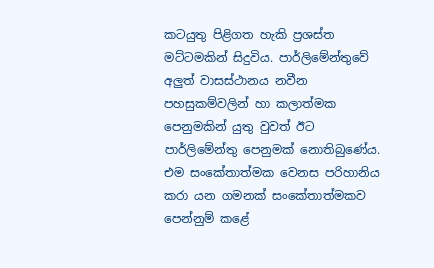කටයුතු පිළිගත හැකි ප්‍රශස්ත මට්ටමකින් සිදුවිය. පාර්ලිමේන්තුවේ අලුත් වාසස්ථානය නවීන පහසුකම්වලින් හා කලාත්මක පෙනුමකින් යුතු වුවත් ඊට පාර්ලිමේන්තු පෙනුමක් නොතිබුණේය. එම සංකේතාත්මක වෙනස පරිහානිය කරා යන ගමනක් සංකේතාත්මකව පෙන්නුම් කළේ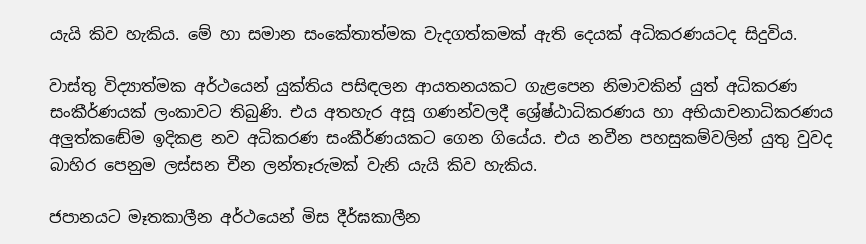යැයි කිව හැකිය. මේ හා සමාන සංකේතාත්මක වැදගත්කමක් ඇති දෙයක් අධිකරණයටද සිදුවිය.

වාස්තු විද්‍යාත්මක අර්ථයෙන් යුක්තිය පසිඳලන ආයතනයකට ගැළපෙන නිමාවකින් යුත් අධිකරණ සංකීර්ණයක් ලංකාවට තිබුණි. එය අතහැර අසූ ගණන්වලදී ශ්‍රේෂ්ඨාධිකරණය හා අභියාචනාධිකරණය අලුත්කඬේම ඉදිකළ නව අධිකරණ සංකීර්ණයකට ගෙන ගියේය. එය නවීන පහසුකම්වලින් යුතු වුවද බාහිර පෙනුම ලස්සන චීන ලන්තෑරුමක් වැනි යැයි කිව හැකිය.

ජපානයට මෑතකාලීන අර්ථයෙන් මිස දීර්ඝකාලීන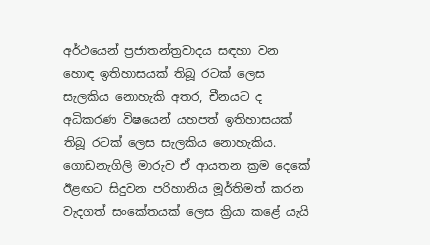අර්ථයෙන් ප්‍රජාතන්ත්‍රවාදය සඳහා වන හොඳ ඉතිහාසයක් තිබූ රටක් ලෙස සැලකිය නොහැකි අතර, චීනයට ද අධිකරණ විෂයෙන් යහපත් ඉතිහාසයක් තිබූ රටක් ලෙස සැලකිය නොහැකිය. ගොඩනැගිලි මාරුව ඒ ආයතන ක්‍රම දෙකේ ඊළඟට සිදුවන පරිහානිය මූර්තිමත් කරන වැදගත් සංකේතයක් ලෙස ක්‍රියා කළේ යැයි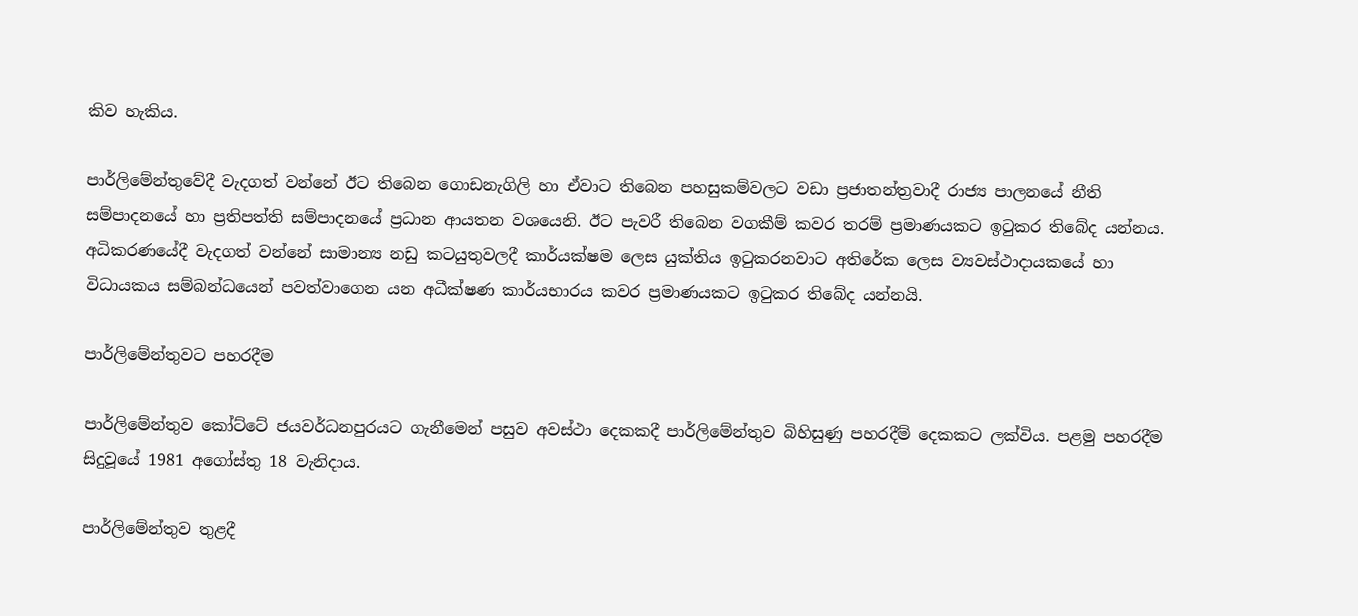කිව හැකිය.

පාර්ලිමේන්තුවේදී වැදගත් වන්නේ ඊට තිබෙන ගොඩනැගිලි හා ඒවාට තිබෙන පහසුකම්වලට වඩා ප්‍රජාතන්ත්‍රවාදී රාජ්‍ය පාලනයේ නීති සම්පාදනයේ හා ප්‍රතිපත්ති සම්පාදනයේ ප්‍රධාන ආයතන වශයෙනි. ඊට පැවරී තිබෙන වගකීම් කවර තරම් ප්‍රමාණයකට ඉටුකර තිබේද යන්නය. අධිකරණයේදී වැදගත් වන්නේ සාමාන්‍ය නඩු කටයුතුවලදී කාර්යක්ෂම ලෙස යුක්තිය ඉටුකරනවාට අතිරේක ලෙස ව්‍යවස්ථාදායකයේ හා විධායකය සම්බන්ධයෙන් පවත්වාගෙන යන අධීක්ෂණ කාර්යභාරය කවර ප්‍රමාණයකට ඉටුකර තිබේද යන්නයි.

පාර්ලිමේන්තුවට පහරදීම

පාර්ලිමේන්තුව කෝට්ටේ ජයවර්ධනපුරයට ගැනීමෙන් පසුව අවස්ථා දෙකකදී පාර්ලිමේන්තුව බිහිසුණු පහරදීම් දෙකකට ලක්විය. පළමු පහරදීම සිදුවූයේ 1981 අගෝස්තු 18 වැනිදාය.

පාර්ලිමේන්තුව තුළදී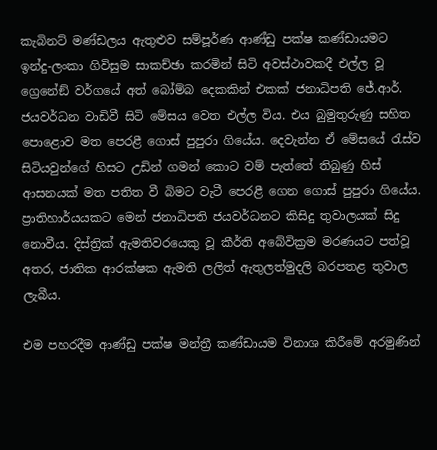කැබිනට් මණ්ඩලය ඇතුළුව සම්පූර්ණ ආණ්ඩු පක්ෂ කණ්ඩායමට ඉන්දු-ලංකා ගිවිසුම සාකච්ඡා කරමින් සිටි අවස්ථාවකදී එල්ල වූ ග්‍රෙනේඞ් වර්ගයේ අත් බෝම්බ දෙකකින් එකක් ජනාධිපති ජේ.ආර්. ජයවර්ධන වාඩිවී සිටි මේසය වෙත එල්ල විය. එය බුමුතුරුණු සහිත පොළොව මත පෙරළී ගොස් පුපුරා ගියේය. දෙවැන්න ඒ මේසයේ රැස්ව සිටියවුන්ගේ හිසට උඩින් ගමන් කොට වම් පැත්තේ තිබුණු හිස් ආසනයක් මත පතිත වී බිමට වැටී පෙරළී ගෙන ගොස් පුපුරා ගියේය. ප්‍රාතිහාර්යයකට මෙන් ජනාධිපති ජයවර්ධනට කිසිදු තුවාලයක් සිදු නොවීය. දිස්ත්‍රික් ඇමතිවරයෙකු වූ කීර්ති අබේවික්‍රම මරණයට පත්වූ අතර, ජාතික ආරක්ෂක ඇමති ලලිත් ඇතුලත්මුදලි බරපතළ තුවාල ලැබීය.

එම පහරදීම ආණ්ඩු පක්ෂ මන්ත්‍රී කණ්ඩායම විනාශ කිරීමේ අරමුණින්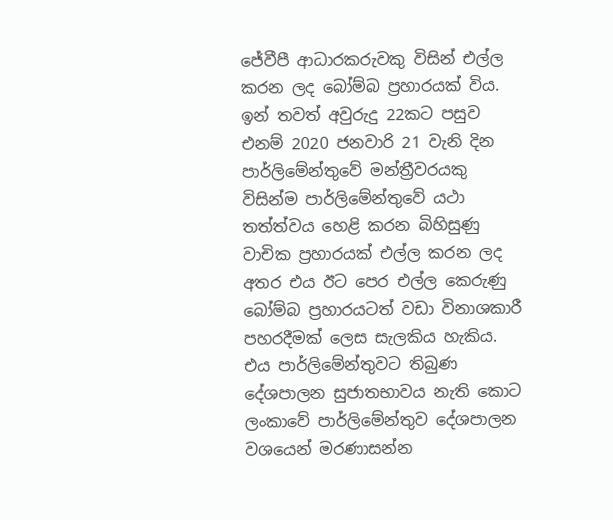ජේවීපී ආධාරකරුවකු විසින් එල්ල කරන ලද බෝම්බ ප්‍රහාරයක් විය. ඉන් තවත් අවුරුදු 22කට පසුව එනම් 2020 ජනවාරි 21 වැනි දින පාර්ලිමේන්තුවේ මන්ත්‍රීවරයකු විසින්ම පාර්ලිමේන්තුවේ යථා තත්ත්වය හෙළි කරන බිහිසුණු වාචික ප්‍රහාරයක් එල්ල කරන ලද අතර එය ඊට පෙර එල්ල කෙරුණු බෝම්බ ප්‍රහාරයටත් වඩා විනාශකාරී පහරදීමක් ලෙස සැලකිය හැකිය. එය පාර්ලිමේන්තුවට තිබුණ දේශපාලන සුජාතභාවය නැති කොට ලංකාවේ පාර්ලිමේන්තුව දේශපාලන වශයෙන් මරණාසන්න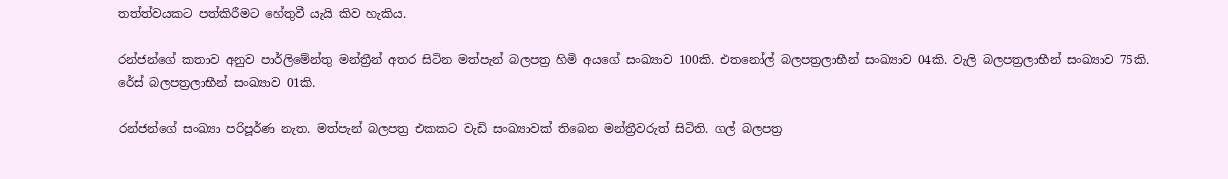තත්ත්වයකට පත්කිරීමට හේතුවී යැයි කිව හැකිය.

රන්ජන්ගේ කතාව අනුව පාර්ලිමේන්තු මන්ත්‍රීන් අතර සිටින මත්පැන් බලපත්‍ර හිමි අයගේ සංඛ්‍යාව 100කි. එතනෝල් බලපත්‍රලාභීන් සංඛ්‍යාව 04කි. වැලි බලපත්‍රලාභීන් සංඛ්‍යාව 75කි. රේස් බලපත්‍රලාභීන් සංඛ්‍යාව 01කි.

රන්ජන්ගේ සංඛ්‍යා පරිපූර්ණ නැත. මත්පැන් බලපත්‍ර එකකට වැඩි සංඛ්‍යාවක් තිබෙන මන්ත්‍රීවරුත් සිටිති. ගල් බලපත්‍ර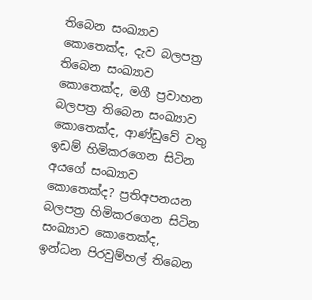තිබෙන සංඛ්‍යාව කොතෙක්ද, දැව බලපත්‍ර තිබෙන සංඛ්‍යාව කොතෙක්ද, මගී ප්‍රවාහන බලපත්‍ර තිබෙන සංඛ්‍යාව කොතෙක්ද, ආණ්ඩුවේ වතු ඉඩම් හිමිකරගෙන සිටින අයගේ සංඛ්‍යාව කොතෙක්ද? ප්‍රතිඅපනයන බලපත්‍ර හිමිකරගෙන සිටින සංඛ්‍යාව කොතෙක්ද, ඉන්ධන පිරවුම්හල් තිබෙන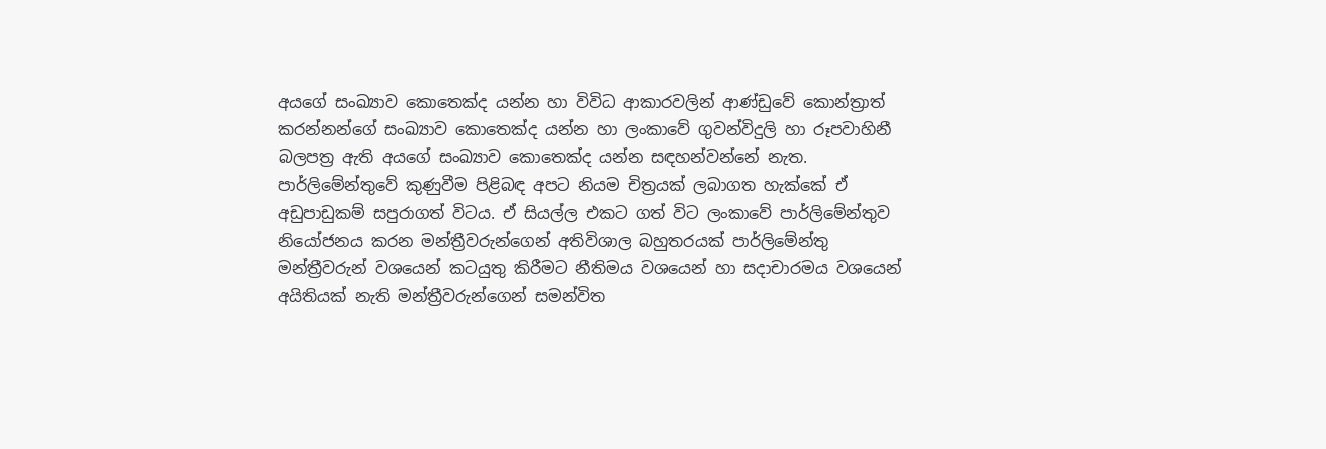අයගේ සංඛ්‍යාව කොතෙක්ද යන්න හා විවිධ ආකාරවලින් ආණ්ඩුවේ කොන්ත්‍රාත් කරන්නන්ගේ සංඛ්‍යාව කොතෙක්ද යන්න හා ලංකාවේ ගුවන්විදුලි හා රූපවාහිනී බලපත්‍ර ඇති අයගේ සංඛ්‍යාව කොතෙක්ද යන්න සඳහන්වන්නේ නැත. පාර්ලිමේන්තුවේ කුණුවීම පිළිබඳ අපට නියම චිත්‍රයක් ලබාගත හැක්කේ ඒ අඩුපාඩුකම් සපුරාගත් විටය. ඒ සියල්ල එකට ගත් විට ලංකාවේ පාර්ලිමේන්තුව නියෝජනය කරන මන්ත්‍රීවරුන්ගෙන් අතිවිශාල බහුතරයක් පාර්ලිමේන්තු මන්ත්‍රීවරුන් වශයෙන් කටයුතු කිරීමට නීතිමය වශයෙන් හා සදාචාරමය වශයෙන් අයිතියක් නැති මන්ත්‍රීවරුන්ගෙන් සමන්විත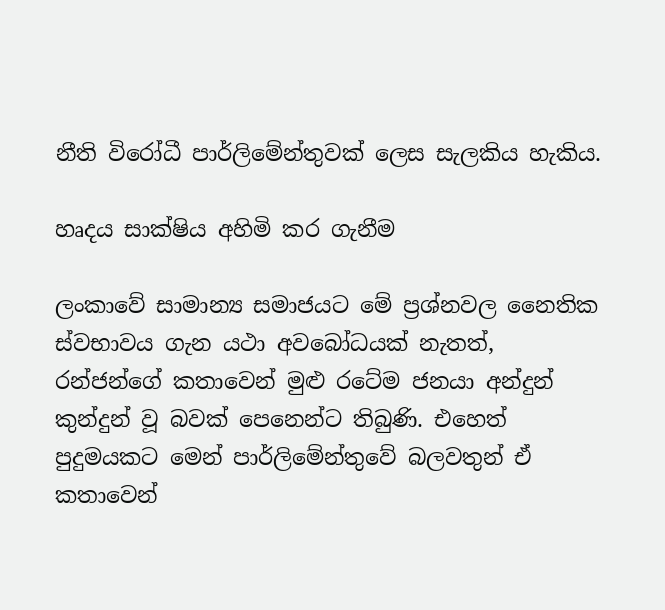නීති විරෝධී පාර්ලිමේන්තුවක් ලෙස සැලකිය හැකිය.

හෘදය සාක්ෂිය අහිමි කර ගැනීම

ලංකාවේ සාමාන්‍ය සමාජයට මේ ප්‍රශ්නවල නෛතික ස්වභාවය ගැන යථා අවබෝධයක් නැතත්, රන්ජන්ගේ කතාවෙන් මුළු රටේම ජනයා අන්දුන් කුන්දුන් වූ බවක් පෙනෙන්ට තිබුණි. එහෙත් පුදුමයකට මෙන් පාර්ලිමේන්තුවේ බලවතුන් ඒ කතාවෙන්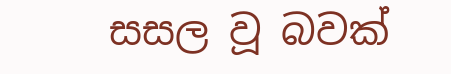සසල වූ බවක්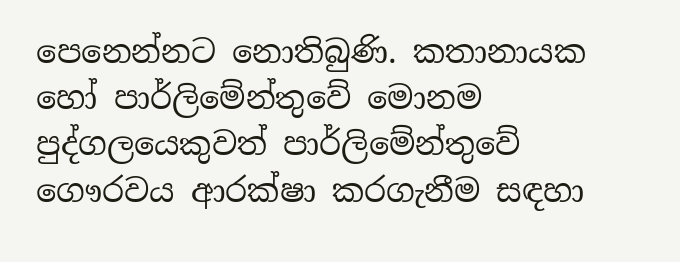පෙනෙන්නට නොතිබුණි. කතානායක හෝ පාර්ලිමේන්තුවේ මොනම පුද්ගලයෙකුවත් පාර්ලිමේන්තුවේ ගෞරවය ආරක්ෂා කරගැනීම සඳහා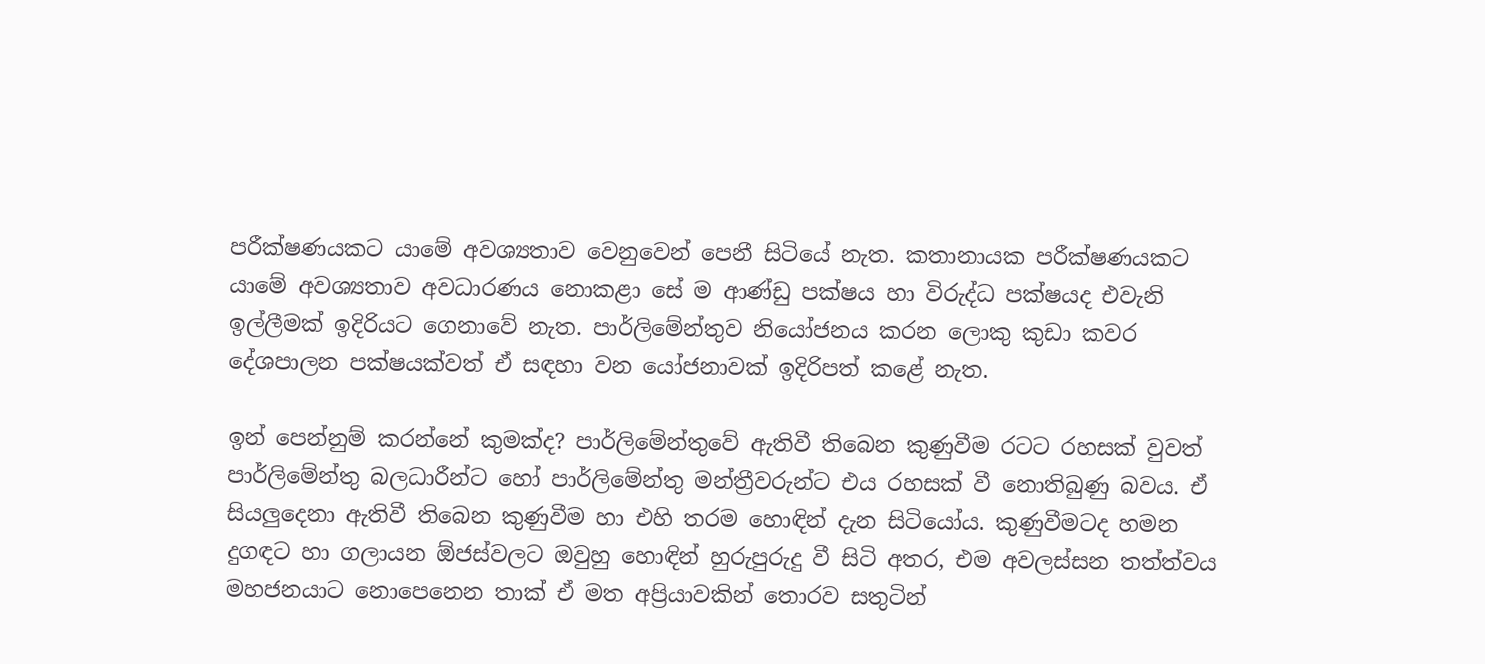පරීක්ෂණයකට යාමේ අවශ්‍යතාව වෙනුවෙන් පෙනී සිටියේ නැත. කතානායක පරීක්ෂණයකට යාමේ අවශ්‍යතාව අවධාරණය නොකළා සේ ම ආණ්ඩු පක්ෂය හා විරුද්ධ පක්ෂයද එවැනි ඉල්ලීමක් ඉදිරියට ගෙනාවේ නැත. පාර්ලිමේන්තුව නියෝජනය කරන ලොකු කුඩා කවර දේශපාලන පක්ෂයක්වත් ඒ සඳහා වන යෝජනාවක් ඉදිරිපත් කළේ නැත.

ඉන් පෙන්නුම් කරන්නේ කුමක්ද? පාර්ලිමේන්තුවේ ඇතිවී තිබෙන කුණුවීම රටට රහසක් වුවත් පාර්ලිමේන්තු බලධාරීන්ට හෝ පාර්ලිමේන්තු මන්ත්‍රීවරුන්ට එය රහසක් වී නොතිබුණු බවය. ඒ සියලුදෙනා ඇතිවී තිබෙන කුණුවීම හා එහි තරම හොඳින් දැන සිටියෝය. කුණුවීමටද හමන දුගඳට හා ගලායන ඕජස්වලට ඔවුහු හොඳින් හුරුපුරුදු වී සිටි අතර, එම අවලස්සන තත්ත්වය මහජනයාට නොපෙනෙන තාක් ඒ මත අප්‍රියාවකින් තොරව සතුටින්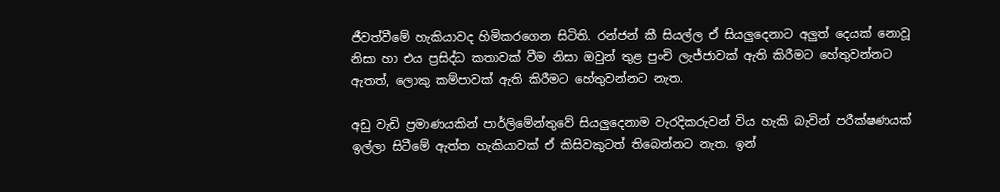ජීවත්වීමේ හැකියාවද හිමිකරගෙන සිටිති. රන්ජන් කී සියල්ල ඒ සියලුදෙනාට අලුත් දෙයක් නොවූ නිසා හා එය ප්‍රසිද්ධ කතාවක් වීම නිසා ඔවුන් තුළ පුංචි ලැජ්ජාවක් ඇති කිරීමට හේතුවන්නට ඇතත්, ලොකු කම්පාවක් ඇති කිරීමට හේතුවන්නට නැත.

අඩු වැඩි ප්‍රමාණයකින් පාර්ලිමේන්තුවේ සියලුදෙනාම වැරදිකරුවන් විය හැකි බැවින් පරීක්ෂණයක් ඉල්ලා සිටීමේ ඇත්ත හැකියාවක් ඒ කිසිවකුටත් තිබෙන්නට නැත. ඉන්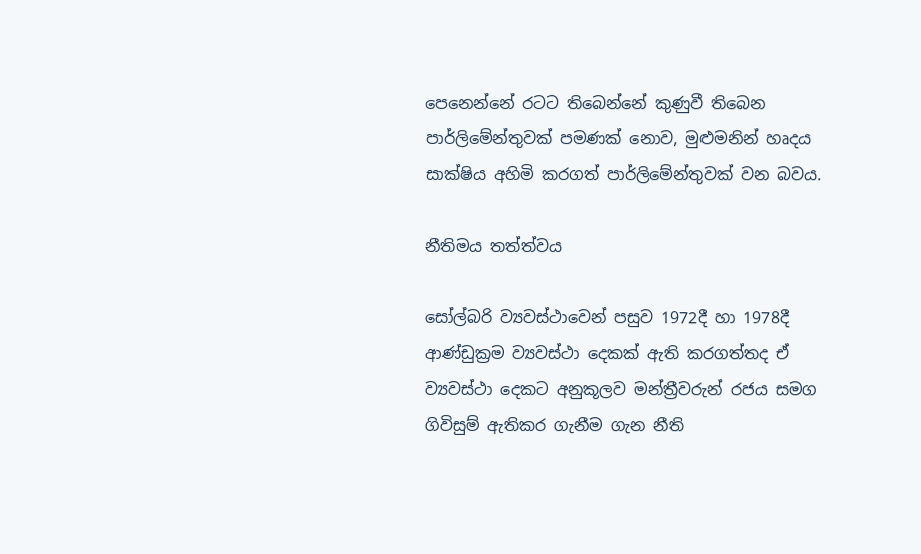පෙනෙන්නේ රටට තිබෙන්නේ කුණුවී තිබෙන පාර්ලිමේන්තුවක් පමණක් නොව, මුළුමනින් හෘදය සාක්ෂිය අහිමි කරගත් පාර්ලිමේන්තුවක් වන බවය.

නීතිමය තත්ත්වය

සෝල්බරි ව්‍යවස්ථාවෙන් පසුව 1972දී හා 1978දී ආණ්ඩුක්‍රම ව්‍යවස්ථා දෙකක් ඇති කරගත්තද ඒ ව්‍යවස්ථා දෙකට අනුකූලව මන්ත්‍රීවරුන් රජය සමග ගිවිසුම් ඇතිකර ගැනීම ගැන නීති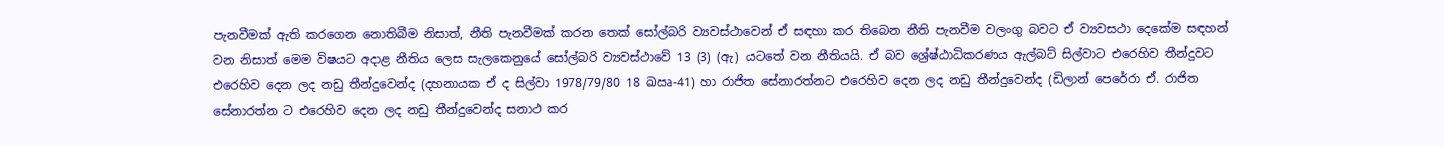පැනවීමක් ඇති කරගෙන නොතිබීම නිසාත්, නීති පැනවීමක් කරන තෙක් සෝල්බරි ව්‍යවස්ථාවෙන් ඒ සඳහා කර තිබෙන නීති පැනවීම වලංගු බවට ඒ ව්‍යවසථා දෙකේම සඳහන් වන නිසාත් මෙම විෂයට අදාළ නීතිය ලෙස සැලකෙනුයේ සෝල්බරි ව්‍යවස්ථාවේ 13 (3) (ඇ) යටතේ වන නීතියයි. ඒ බව ශ්‍රේෂ්ඨාධිකරණය ඇල්බට් සිල්වාට එරෙහිව තීන්දුවට එරෙහිව දෙන ලද නඩු තීන්දුවෙන්ද (දහනායක ඒ ද සිල්වා 1978/79/80 18 ඛඍ-41) හා රාජිත සේනාරත්නට එරෙහිව දෙන ලද නඩු තීන්දුවෙන්ද (ඩිලාන් පෙරේරා ඒ. රාජිත සේනාරත්න ට එරෙහිව දෙන ලද නඩු තීන්දුවෙන්ද සනාථ කර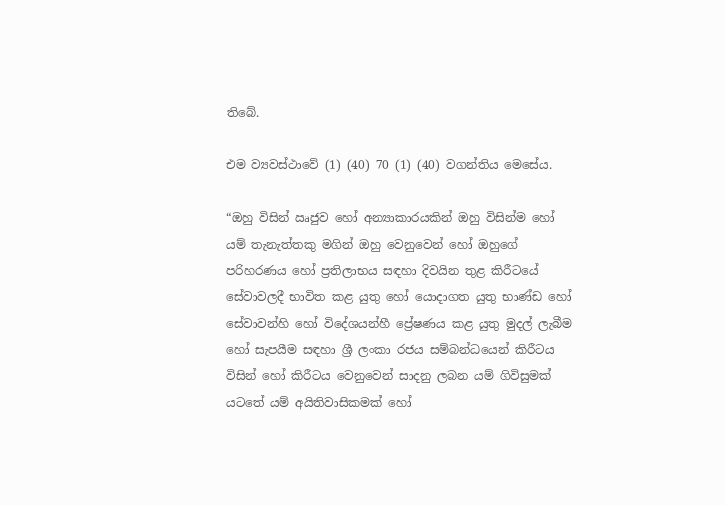තිබේ.

එම ව්‍යවස්ථාවේ (1) (40) 70 (1) (40) වගන්තිය මෙසේය.

“ඔහු විසින් ඍජුව හෝ අන්‍යාකාරයකින් ඔහු විසින්ම හෝ යම් තැනැත්තකු මගින් ඔහු වෙනුවෙන් හෝ ඔහුගේ පරිහරණය හෝ ප්‍රතිලාභය සඳහා දිවයින තුළ කිරීටයේ සේවාවලදී භාවිත කළ යුතු හෝ යොදාගත යුතු භාණ්ඩ හෝ සේවාවන්හි හෝ විදේශයන්හී ප්‍රේෂණය කළ යුතු මුදල් ලැබීම හෝ සැපයීම සඳහා ශ්‍රී ලංකා රජය සම්බන්ධයෙන් කිරීටය විසින් හෝ කිරීටය වෙනුවෙන් සාදනු ලබන යම් ගිවිසුමක් යටතේ යම් අයිතිවාසිකමක් හෝ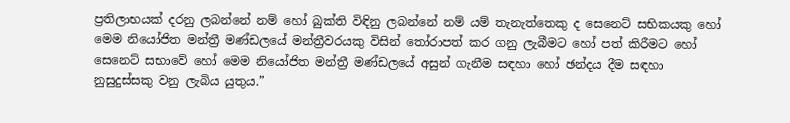ප්‍රතිලාභයක් දරනු ලබන්නේ නම් හෝ බුක්ති විඳිනු ලබන්නේ නම් යම් තැනැත්තෙකු ද සෙනෙට් සභිකයකු හෝ මෙම නියෝජිත මන්ත්‍රී මණ්ඩලයේ මන්ත්‍රීවරයකු විසින් තෝරාපත් කර ගනු ලැබීමට හෝ පත් කිරීමට හෝ සෙනෙට් සභාවේ හෝ මෙම නියෝජිත මන්ත්‍රී මණ්ඩලයේ අසුන් ගැනීම සඳහා හෝ ඡන්දය දීම සඳහා නුසුදුස්සකු වනු ලැබිය යුතුය.”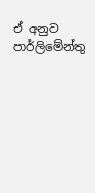ඒ අනුව පාර්ලිමේන්තු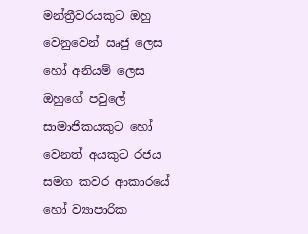මන්ත්‍රීවරයකුට ඔහු වෙනුවෙන් ඍජු ලෙස හෝ අනියම් ලෙස ඔහුගේ පවුලේ සාමාජිකයකුට හෝ වෙනත් අයකුට රජය සමග කවර ආකාරයේ හෝ ව්‍යාපාරික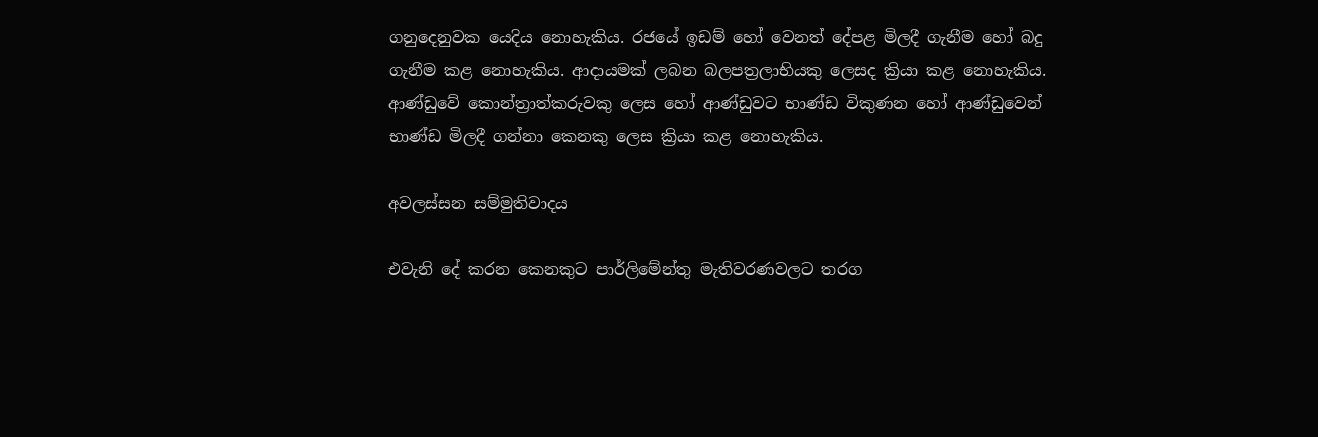ගනුදෙනුවක යෙදිය නොහැකිය. රජයේ ඉඩම් හෝ වෙනත් දේපළ මිලදී ගැනීම හෝ බදු ගැනීම කළ නොහැකිය. ආදායමක් ලබන බලපත්‍රලාභියකු ලෙසද ක්‍රියා කළ නොහැකිය. ආණ්ඩුවේ කොන්ත්‍රාත්කරුවකු ලෙස හෝ ආණ්ඩුවට භාණ්ඩ විකුණන හෝ ආණ්ඩුවෙන් භාණ්ඩ මිලදී ගන්නා කෙනකු ලෙස ක්‍රියා කළ නොහැකිය.

අවලස්සන සම්මුතිවාදය

එවැනි දේ කරන කෙනකුට පාර්ලිමේන්තු මැතිවරණවලට තරග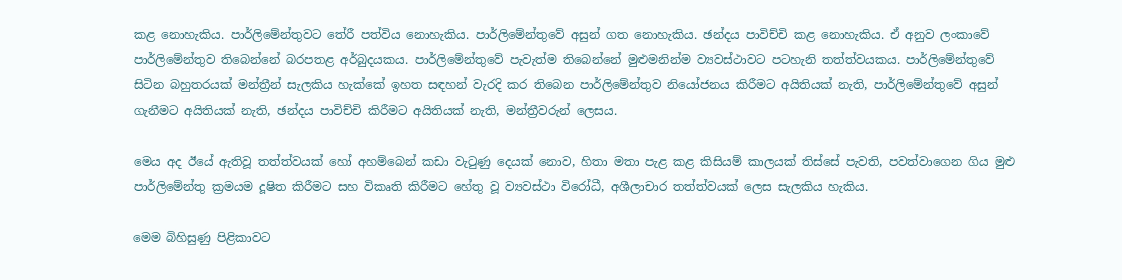කළ නොහැකිය. පාර්ලිමේන්තුවට තේරී පත්විය නොහැකිය. පාර්ලිමේන්තුවේ අසුන් ගත නොහැකිය. ඡන්දය පාවිච්චි කළ නොහැකිය. ඒ අනුව ලංකාවේ පාර්ලිමේන්තුව තිබෙන්නේ බරපතළ අර්බුදයකය. පාර්ලිමේන්තුවේ පැවැත්ම තිබෙන්නේ මුළුමනින්ම ව්‍යවස්ථාවට පටහැනි තත්ත්වයකය. පාර්ලිමේන්තුවේ සිටින බහුතරයක් මන්ත්‍රීන් සැලකිය හැක්කේ ඉහත සඳහන් වැරදි කර තිබෙන පාර්ලිමේන්තුව නියෝජනය කිරීමට අයිතියක් නැති, පාර්ලිමේන්තුවේ අසුන් ගැනීමට අයිතියක් නැති, ඡන්දය පාවිච්චි කිරීමට අයිතියක් නැති, මන්ත්‍රීවරුන් ලෙසය.

මෙය අද ඊයේ ඇතිවූ තත්ත්වයක් හෝ අහම්බෙන් කඩා වැටුණු දෙයක් නොව, හිතා මතා පැළ කළ කිසියම් කාලයක් තිස්සේ පැවති, පවත්වාගෙන ගිය මුළු පාර්ලිමේන්තු ක්‍රමයම දූෂිත කිරීමට සහ විකෘති කිරීමට හේතු වූ ව්‍යවස්ථා විරෝධී, අශීලාචාර තත්ත්වයක් ලෙස සැලකිය හැකිය.

මෙම බිහිසුණු පිළිකාවට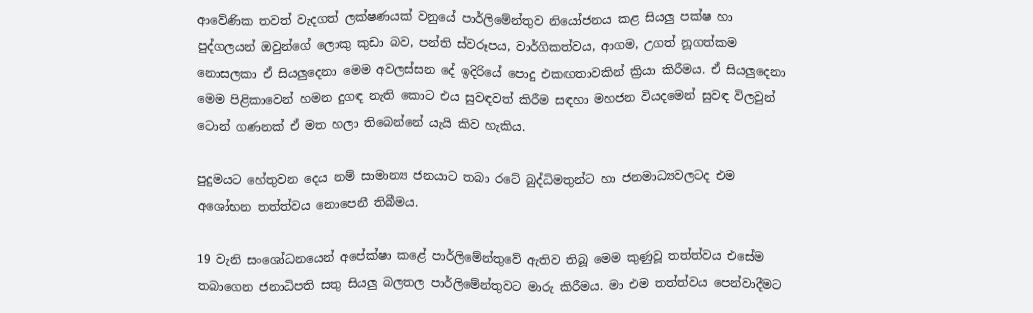ආවේණික තවත් වැදගත් ලක්ෂණයක් වනුයේ පාර්ලිමේන්තුව නියෝජනය කළ සියලු පක්ෂ හා පුද්ගලයන් ඔවුන්ගේ ලොකු කුඩා බව, පන්ති ස්වරූපය, වාර්ගිකත්වය, ආගම, උගත් නූගත්කම නොසලකා ඒ සියලුදෙනා මෙම අවලස්සන දේ ඉදිරියේ පොදු එකඟතාවකින් ක්‍රියා කිරීමය. ඒ සියලුදෙනා මෙම පිළිකාවෙන් හමන දුගඳ නැති කොට එය සුවඳවත් කිරීම සඳහා මහජන වියදමෙන් සුවඳ විලවුන් ටොන් ගණනක් ඒ මත හලා තිබෙන්නේ යැයි කිව හැකිය.

පුදුමයට හේතුවන දෙය නම් සාමාන්‍ය ජනයාට තබා රටේ බුද්ධිමතුන්ට හා ජනමාධ්‍යවලටද එම අශෝභන තත්ත්වය නොපෙනී තිබීමය.

19 වැනි සංශෝධනයෙන් අපේක්ෂා කළේ පාර්ලිමේන්තුවේ ඇතිව තිබූ මෙම කුණුවූ තත්ත්වය එසේම තබාගෙන ජනාධිපති සතු සියලු බලතල පාර්ලිමේන්තුවට මාරු කිරීමය. මා එම තත්ත්වය පෙන්වාදීමට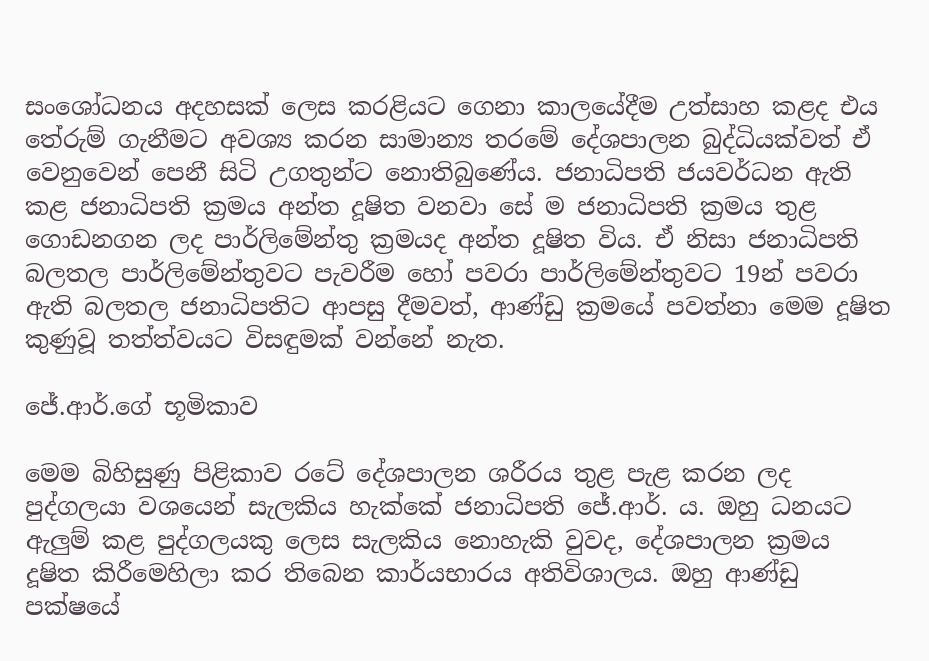සංශෝධනය අදහසක් ලෙස කරළියට ගෙනා කාලයේදීම උත්සාහ කළද එය තේරුම් ගැනීමට අවශ්‍ය කරන සාමාන්‍ය තරමේ දේශපාලන බුද්ධියක්වත් ඒ වෙනුවෙන් පෙනී සිටි උගතුන්ට නොතිබුණේය. ජනාධිපති ජයවර්ධන ඇති කළ ජනාධිපති ක්‍රමය අන්ත දූෂිත වනවා සේ ම ජනාධිපති ක්‍රමය තුළ ගොඩනගන ලද පාර්ලිමේන්තු ක්‍රමයද අන්ත දූෂිත විය. ඒ නිසා ජනාධිපති බලතල පාර්ලිමේන්තුවට පැවරීම හෝ පවරා පාර්ලිමේන්තුවට 19න් පවරා ඇති බලතල ජනාධිපතිට ආපසු දීමවත්, ආණ්ඩු ක්‍රමයේ පවත්නා මෙම දූෂිත කුණුවූ තත්ත්වයට විසඳුමක් වන්නේ නැත.

ජේ.ආර්.ගේ භූමිකාව

මෙම බිහිසුණු පිළිකාව රටේ දේශපාලන ශරීරය තුළ පැළ කරන ලද පුද්ගලයා වශයෙන් සැලකිය හැක්කේ ජනාධිපති ජේ.ආර්. ය. ඔහු ධනයට ඇලුම් කළ පුද්ගලයකු ලෙස සැලකිය නොහැකි වුවද, දේශපාලන ක්‍රමය දූෂිත කිරීමෙහිලා කර තිබෙන කාර්යභාරය අතිවිශාලය. ඔහු ආණ්ඩු පක්ෂයේ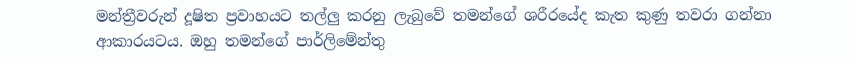මන්ත්‍රීවරුන් දූෂිත ප්‍රවාහයට තල්ලු කරනු ලැබුවේ තමන්ගේ ශරීරයේද කැත කුණු තවරා ගන්නා ආකාරයටය. ඔහු තමන්ගේ පාර්ලිමේන්තු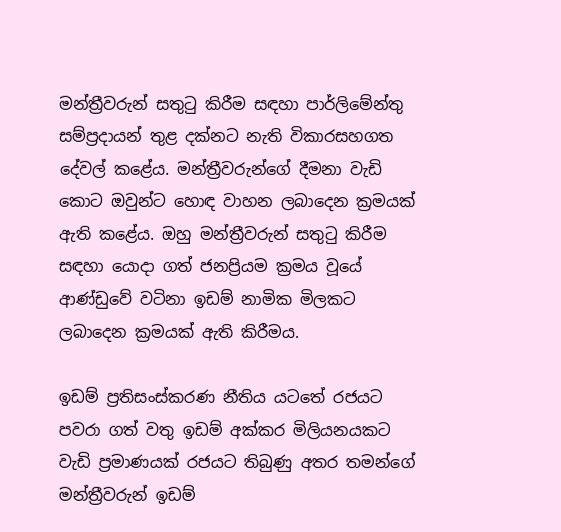මන්ත්‍රීවරුන් සතුටු කිරීම සඳහා පාර්ලිමේන්තු සම්ප්‍රදායන් තුළ දක්නට නැති විකාරසහගත දේවල් කළේය. මන්ත්‍රීවරුන්ගේ දීමනා වැඩි කොට ඔවුන්ට හොඳ වාහන ලබාදෙන ක්‍රමයක් ඇති කළේය. ඔහු මන්ත්‍රීවරුන් සතුටු කිරීම සඳහා යොදා ගත් ජනප්‍රියම ක්‍රමය වූයේ ආණ්ඩුවේ වටිනා ඉඩම් නාමික මිලකට ලබාදෙන ක්‍රමයක් ඇති කිරීමය.

ඉඩම් ප්‍රතිසංස්කරණ නීතිය යටතේ රජයට පවරා ගත් වතු ඉඩම් අක්කර මිලියනයකට වැඩි ප්‍රමාණයක් රජයට තිබුණු අතර තමන්ගේ මන්ත්‍රීවරුන් ඉඩම්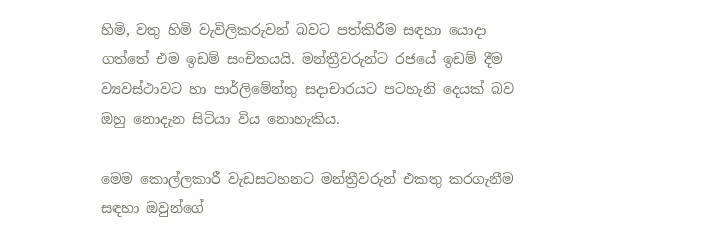හිමි, වතු හිමි වැවිලිකරුවන් බවට පත්කිරීම සඳහා යොදා ගත්තේ එම ඉඩම් සංචිතයයි. මන්ත්‍රීවරුන්ට රජයේ ඉඩම් දීම ව්‍යවස්ථාවට හා පාර්ලිමේන්තු සදාචාරයට පටහැනි දෙයක් බව ඔහු නොදැන සිටියා විය නොහැකිය.

මෙම කොල්ලකාරී වැඩසටහනට මන්ත්‍රීවරුන් එකතු කරගැනීම සඳහා ඔවුන්ගේ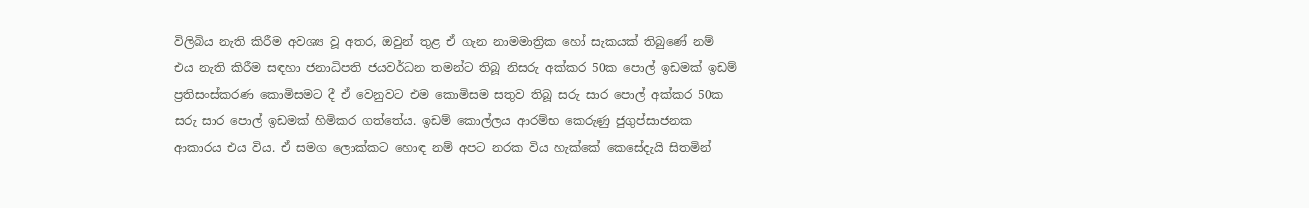විලිබිය නැති කිරීම අවශ්‍ය වූ අතර, ඔවුන් තුළ ඒ ගැන නාමමාත්‍රික හෝ සැකයක් තිබුණේ නම් එය නැති කිරීම සඳහා ජනාධිපති ජයවර්ධන තමන්ට තිබූ නිසරු අක්කර 50ක පොල් ඉඩමක් ඉඩම් ප්‍රතිසංස්කරණ කොමිසමට දී ඒ වෙනුවට එම කොමිසම සතුව තිබූ සරු සාර පොල් අක්කර 50ක සරු සාර පොල් ඉඩමක් හිමිකර ගත්තේය. ඉඩම් කොල්ලය ආරම්භ කෙරුණු ජුගුප්සාජනක ආකාරය එය විය. ඒ සමග ලොක්කට හොඳ නම් අපට නරක විය හැක්කේ කෙසේදැයි සිතමින්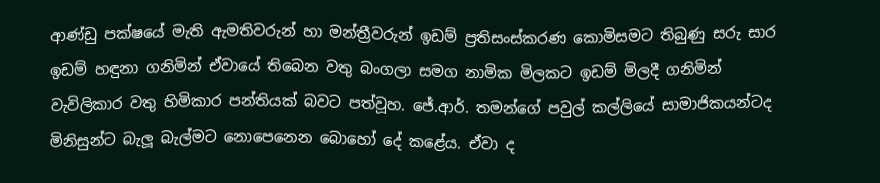ආණ්ඩු පක්ෂයේ මැති ඇමතිවරුන් හා මන්ත්‍රීවරුන් ඉඩම් ප්‍රතිසංස්කරණ කොමිසමට තිබුණු සරු සාර ඉඩම් හඳුනා ගනිමින් ඒවායේ තිබෙන වතු බංගලා සමග නාමික මිලකට ඉඩම් මිලදී ගනිමින් වැවිලිකාර වතු හිමිකාර පන්තියක් බවට පත්වූහ. ජේ.ආර්. තමන්ගේ පවුල් කල්ලියේ සාමාජිකයන්ටද මිනිසුන්ට බැලූ බැල්මට නොපෙනෙන බොහෝ දේ කළේය. ඒවා ද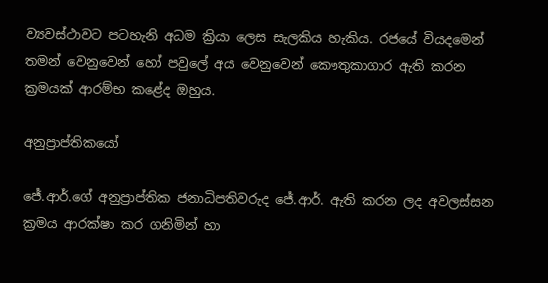ව්‍යවස්ථාවට පටහැනි අධම ක්‍රියා ලෙස සැලකිය හැකිය. රජයේ වියදමෙන් තමන් වෙනුවෙන් හෝ පවුලේ අය වෙනුවෙන් කෞතුකාගාර ඇති කරන ක්‍රමයක් ආරම්භ කළේද ඔහුය.

අනුප්‍රාප්තිකයෝ

ජේ.ආර්.ගේ අනුප්‍රාප්තික ජනාධිපතිවරුද ජේ.ආර්. ඇති කරන ලද අවලස්සන ක්‍රමය ආරක්ෂා කර ගනිමින් හා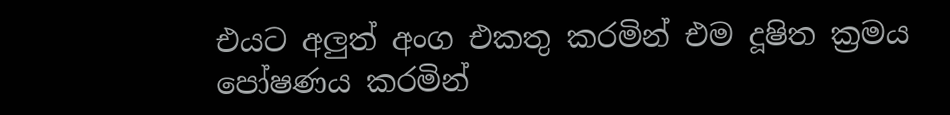එයට අලුත් අංග එකතු කරමින් එම දූෂිත ක්‍රමය පෝෂණය කරමින්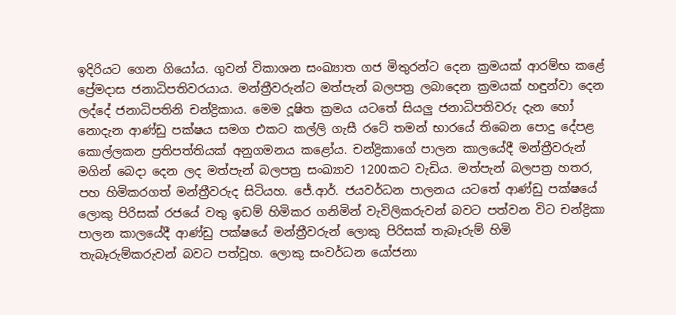ඉදිරියට ගෙන ගියෝය. ගුවන් විකාශන සංඛ්‍යාත ගජ මිතුරන්ට දෙන ක්‍රමයක් ආරම්භ කළේ ප්‍රේමදාස ජනාධිපතිවරයාය. මන්ත්‍රීවරුන්ට මත්පැන් බලපත්‍ර ලබාදෙන ක්‍රමයක් හඳුන්වා දෙන ලද්දේ ජනාධිපතිනි චන්ද්‍රිකාය. මෙම දූෂිත ක්‍රමය යටතේ සියලු ජනාධිපතිවරු දැන හෝ නොදැන ආණ්ඩු පක්ෂය සමග එකට කල්ලි ගැසී රටේ තමන් භාරයේ තිබෙන පොදු දේපළ කොල්ලකන ප්‍රතිපත්තියක් අනුගමනය කළෝය. චන්ද්‍රිකාගේ පාලන කාලයේදී මන්ත්‍රීවරුන් මගින් බෙදා දෙන ලද මත්පැන් බලපත්‍ර සංඛ්‍යාව 1200කට වැඩිය. මත්පැන් බලපත්‍ර හතර, පහ හිමිකරගත් මන්ත්‍රීවරුද සිටියහ. ජේ.ආර්. ජයවර්ධන පාලනය යටතේ ආණ්ඩු පක්ෂයේ ලොකු පිරිසක් රජයේ වතු ඉඩම් හිමිකර ගනිමින් වැවිලිකරුවන් බවට පත්වන විට චන්ද්‍රිකා පාලන කාලයේදී ආණ්ඩු පක්ෂයේ මන්ත්‍රීවරුන් ලොකු පිරිසක් තැබෑරුම් හිමි තැබෑරුම්කරුවන් බවට පත්වූහ. ලොකු සංවර්ධන යෝජනා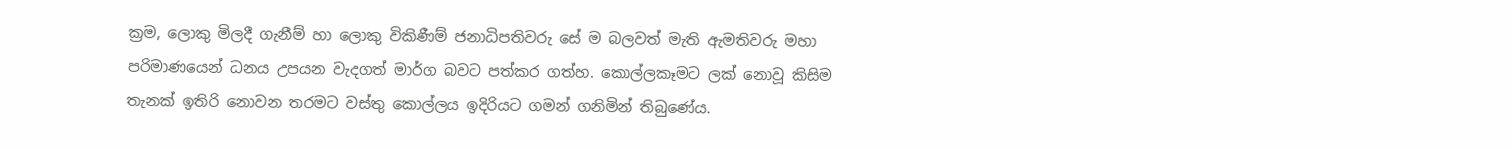ක්‍රම, ලොකු මිලදී ගැනීම් හා ලොකු විකිණීම් ජනාධිපතිවරු සේ ම බලවත් මැති ඇමතිවරු මහා පරිමාණයෙන් ධනය උපයන වැදගත් මාර්ග බවට පත්කර ගත්හ. කොල්ලකෑමට ලක් නොවූ කිසිම තැනක් ඉතිරි නොවන තරමට වස්තු කොල්ලය ඉදිරියට ගමන් ගනිමින් තිබුණේය.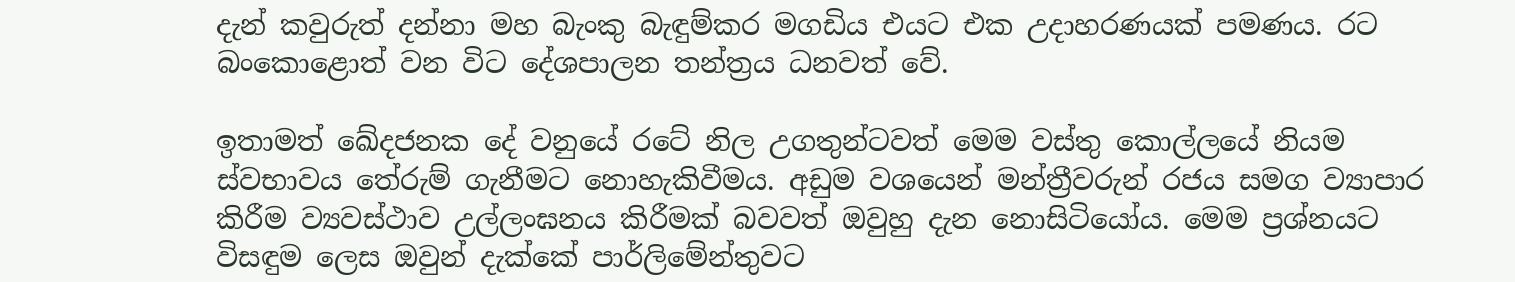දැන් කවුරුත් දන්නා මහ බැංකු බැඳුම්කර මගඩිය එයට එක උදාහරණයක් පමණය. රට බංකොළොත් වන විට දේශපාලන තන්ත්‍රය ධනවත් වේ.

ඉතාමත් ඛේදජනක දේ වනුයේ රටේ නිල උගතුන්ටවත් මෙම වස්තු කොල්ලයේ නියම ස්වභාවය තේරුම් ගැනීමට නොහැකිවීමය. අඩුම වශයෙන් මන්ත්‍රීවරුන් රජය සමග ව්‍යාපාර කිරීම ව්‍යවස්ථාව උල්ලංඝනය කිරීමක් බවවත් ඔවුහු දැන නොසිටියෝය. මෙම ප්‍රශ්නයට විසඳුම ලෙස ඔවුන් දැක්කේ පාර්ලිමේන්තුවට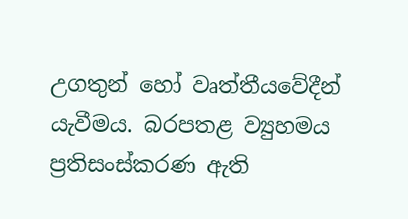උගතුන් හෝ වෘත්තීයවේදීන් යැවීමය. බරපතළ ව්‍යුහමය ප්‍රතිසංස්කරණ ඇති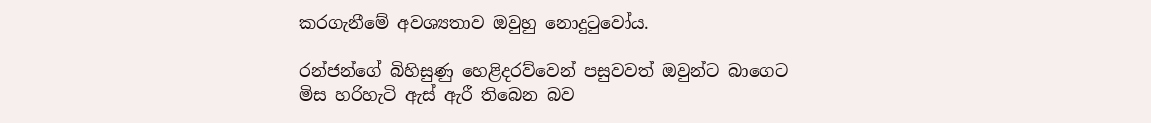කරගැනීමේ අවශ්‍යතාව ඔවුහු නොදුටුවෝය.

රන්ජන්ගේ බිහිසුණු හෙළිදරව්වෙන් පසුවවත් ඔවුන්ට බාගෙට මිස හරිහැටි ඇස් ඇරී තිබෙන බව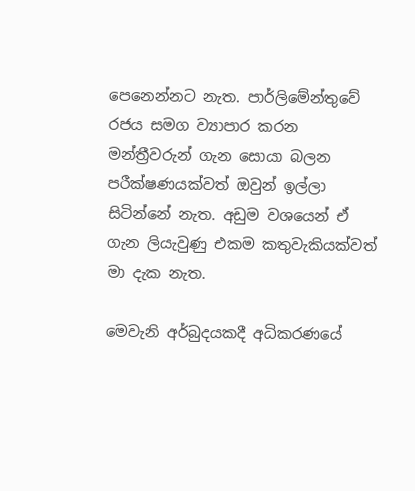පෙනෙන්නට නැත. පාර්ලිමේන්තුවේ රජය සමග ව්‍යාපාර කරන මන්ත්‍රීවරුන් ගැන සොයා බලන පරීක්ෂණයක්වත් ඔවුන් ඉල්ලා සිටින්නේ නැත. අඩුම වශයෙන් ඒ ගැන ලියැවුණු එකම කතුවැකියක්වත් මා දැක නැත.

මෙවැනි අර්බුදයකදී අධිකරණයේ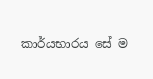කාර්යභාරය සේ ම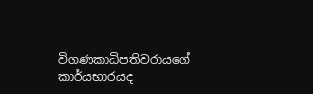විගණකාධිපතිවරායගේ කාර්යභාරයද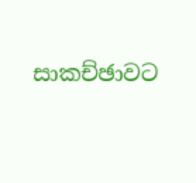සාකච්ඡාවට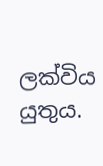ලක්විය යුතුය.